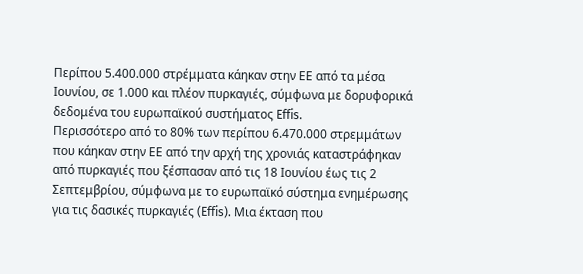Περίπου 5.400.000 στρέμματα κάηκαν στην ΕΕ από τα μέσα Ιουνίου, σε 1.000 και πλέον πυρκαγιές, σύμφωνα με δορυφορικά δεδομένα του ευρωπαϊκού συστήματος Effis.
Περισσότερο από το 80% των περίπου 6.470.000 στρεμμάτων που κάηκαν στην ΕΕ από την αρχή της χρονιάς καταστράφηκαν από πυρκαγιές που ξέσπασαν από τις 18 Ιουνίου έως τις 2 Σεπτεμβρίου, σύμφωνα με το ευρωπαϊκό σύστημα ενημέρωσης για τις δασικές πυρκαγιές (Effis). Μια έκταση που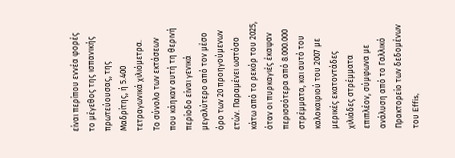είναι περίπου εννέα φορές το μέγεθος της ισπανικής πρωτεύουσας, της Μαδρίτης, ή 5.400 τετραγωνικά χιλιόμετρα.
Το σύνολο των εκτάσεων που κάηκαν αυτή τη θερινή περίοδο είναι γενικά μεγαλύτερο από τον μέσο όρο των 20 προηγούμενων ετών. Παραμένει ωστόσο κάτω από το ρεκόρ του 2025, όταν οι πυρκαγιές έκαψαν περισσότερα από 8.000.000 στρέμματα, και αυτό του καλοκαιριού του 2007 με μερικές εκατοντάδες χιλιάδες στρέμματα επιπλέον, σύμφωνα με ανάλυση από το Γαλλικό Πρακτορείο των δεδομένων του Effis,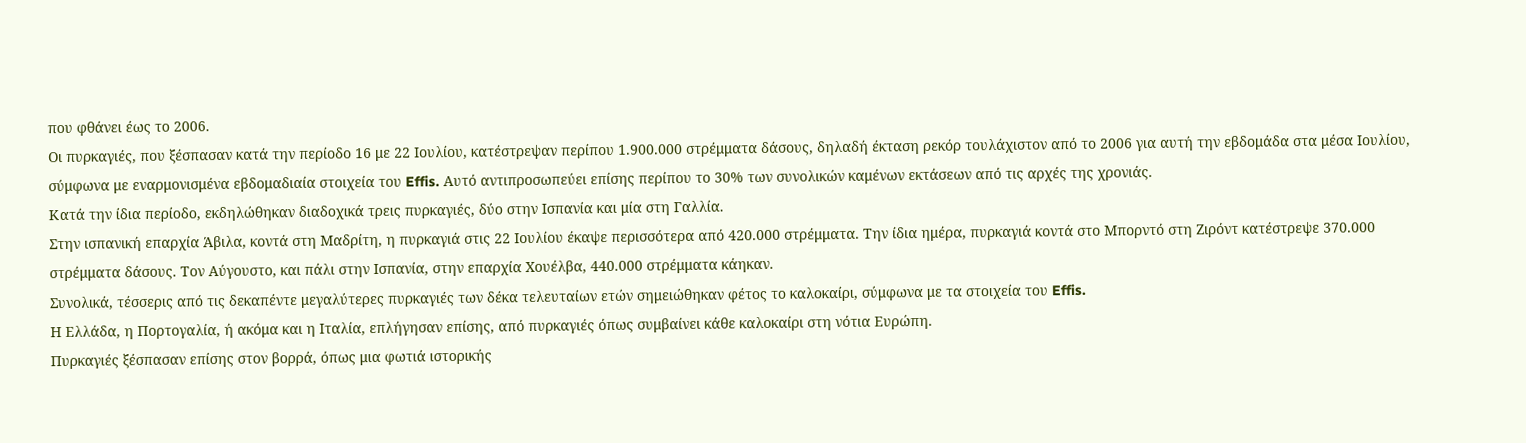που φθάνει έως το 2006.
Οι πυρκαγιές, που ξέσπασαν κατά την περίοδο 16 με 22 Ιουλίου, κατέστρεψαν περίπου 1.900.000 στρέμματα δάσους, δηλαδή έκταση ρεκόρ τουλάχιστον από το 2006 για αυτή την εβδομάδα στα μέσα Ιουλίου, σύμφωνα με εναρμονισμένα εβδομαδιαία στοιχεία του Effis. Αυτό αντιπροσωπεύει επίσης περίπου το 30% των συνολικών καμένων εκτάσεων από τις αρχές της χρονιάς.
Κατά την ίδια περίοδο, εκδηλώθηκαν διαδοχικά τρεις πυρκαγιές, δύο στην Ισπανία και μία στη Γαλλία.
Στην ισπανική επαρχία Άβιλα, κοντά στη Μαδρίτη, η πυρκαγιά στις 22 Ιουλίου έκαψε περισσότερα από 420.000 στρέμματα. Την ίδια ημέρα, πυρκαγιά κοντά στο Μπορντό στη Ζιρόντ κατέστρεψε 370.000 στρέμματα δάσους. Τον Αύγουστο, και πάλι στην Ισπανία, στην επαρχία Χουέλβα, 440.000 στρέμματα κάηκαν.
Συνολικά, τέσσερις από τις δεκαπέντε μεγαλύτερες πυρκαγιές των δέκα τελευταίων ετών σημειώθηκαν φέτος το καλοκαίρι, σύμφωνα με τα στοιχεία του Effis.
Η Ελλάδα, η Πορτογαλία, ή ακόμα και η Ιταλία, επλήγησαν επίσης, από πυρκαγιές όπως συμβαίνει κάθε καλοκαίρι στη νότια Ευρώπη.
Πυρκαγιές ξέσπασαν επίσης στον βορρά, όπως μια φωτιά ιστορικής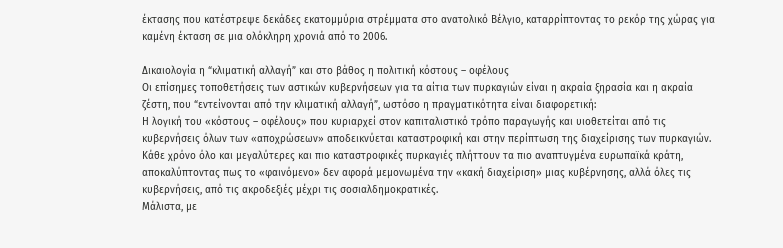έκτασης που κατέστρεψε δεκάδες εκατομμύρια στρέμματα στο ανατολικό Βέλγιο, καταρρίπτοντας το ρεκόρ της χώρας για καμένη έκταση σε μια ολόκληρη χρονιά από το 2006.

Δικαιολογία η “κλιματική αλλαγή” και στο βάθος η πολιτική κόστους – οφέλους
Οι επίσημες τοποθετήσεις των αστικών κυβερνήσεων για τα αίτια των πυρκαγιών είναι η ακραία ξηρασία και η ακραία ζέστη, που “εντείνονται από την κλιματική αλλαγή”, ωστόσο η πραγματικότητα είναι διαφορετική:
Η λογική του «κόστους – οφέλους» που κυριαρχεί στον καπιταλιστικό τρόπο παραγωγής και υιοθετείται από τις κυβερνήσεις όλων των «αποχρώσεων» αποδεικνύεται καταστροφική και στην περίπτωση της διαχείρισης των πυρκαγιών.
Κάθε χρόνο όλο και μεγαλύτερες και πιο καταστροφικές πυρκαγιές πλήττουν τα πιο αναπτυγμένα ευρωπαϊκά κράτη, αποκαλύπτοντας πως το «φαινόμενο» δεν αφορά μεμονωμένα την «κακή διαχείριση» μιας κυβέρνησης, αλλά όλες τις κυβερνήσεις, από τις ακροδεξιές μέχρι τις σοσιαλδημοκρατικές.
Μάλιστα, με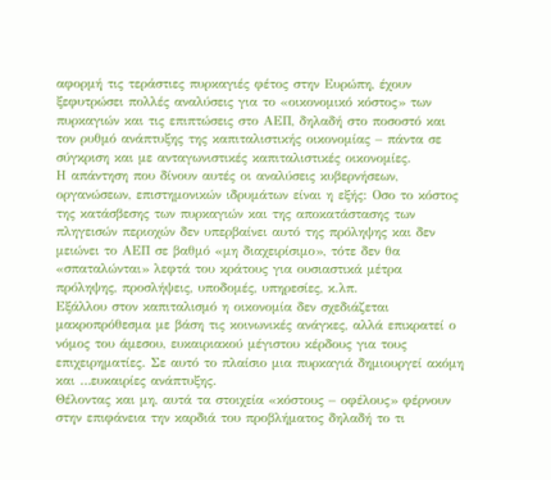αφορμή τις τεράστιες πυρκαγιές φέτος στην Ευρώπη, έχουν ξεφυτρώσει πολλές αναλύσεις για το «οικονομικό κόστος» των πυρκαγιών και τις επιπτώσεις στο ΑΕΠ, δηλαδή στο ποσοστό και τον ρυθμό ανάπτυξης της καπιταλιστικής οικονομίας – πάντα σε σύγκριση και με ανταγωνιστικές καπιταλιστικές οικονομίες.
Η απάντηση που δίνουν αυτές οι αναλύσεις κυβερνήσεων, οργανώσεων, επιστημονικών ιδρυμάτων είναι η εξής: Οσο το κόστος της κατάσβεσης των πυρκαγιών και της αποκατάστασης των πληγεισών περιοχών δεν υπερβαίνει αυτό της πρόληψης και δεν μειώνει το ΑΕΠ σε βαθμό «μη διαχειρίσιμο», τότε δεν θα «σπαταλώνται» λεφτά του κράτους για ουσιαστικά μέτρα πρόληψης, προσλήψεις, υποδομές, υπηρεσίες, κ.λπ.
Εξάλλου στον καπιταλισμό η οικονομία δεν σχεδιάζεται μακροπρόθεσμα με βάση τις κοινωνικές ανάγκες, αλλά επικρατεί ο νόμος του άμεσου, ευκαιριακού μέγιστου κέρδους για τους επιχειρηματίες. Σε αυτό το πλαίσιο μια πυρκαγιά δημιουργεί ακόμη και …ευκαιρίες ανάπτυξης.
Θέλοντας και μη, αυτά τα στοιχεία «κόστους – οφέλους» φέρνουν στην επιφάνεια την καρδιά του προβλήματος δηλαδή το τι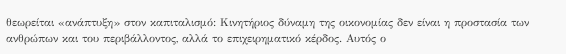θεωρείται «ανάπτυξη» στον καπιταλισμό: Κινητήριος δύναμη της οικονομίας δεν είναι η προστασία των ανθρώπων και του περιβάλλοντος, αλλά το επιχειρηματικό κέρδος. Αυτός ο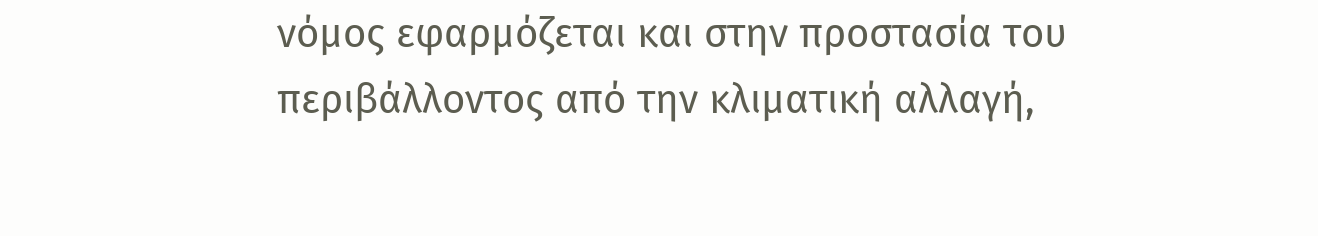νόμος εφαρμόζεται και στην προστασία του περιβάλλοντος από την κλιματική αλλαγή,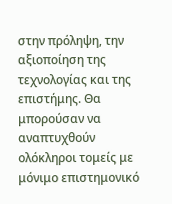στην πρόληψη, την αξιοποίηση της τεχνολογίας και της επιστήμης. Θα μπορούσαν να αναπτυχθούν ολόκληροι τομείς με μόνιμο επιστημονικό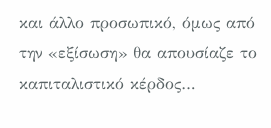και άλλο προσωπικό, όμως από την «εξίσωση» θα απουσίαζε το καπιταλιστικό κέρδος…